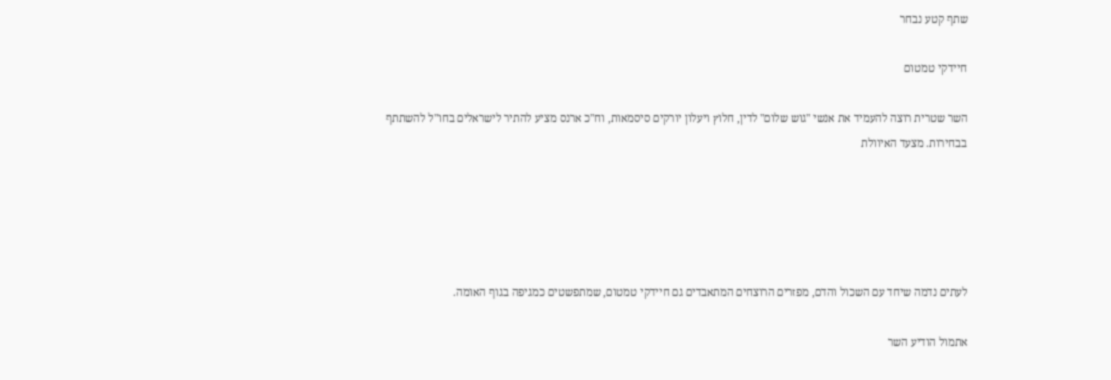שתף קטע נבחר

חיידקי טמטום

השר שטרית רוצה להעמיד את אנשי "גוש שלום" לדין, חלוץ ויעלון יורקים סיסמאות, וח"כ ארנס מציע להתיר לישראלים בחו"ל להשתתף בבחירות. מצעד האיוולת





לעתים נדמה שיחד עם השכול והדם, מפזרים הרוצחים המתאבדים גם חיידקי טמטום, שמתפשטים כמגיפה בגוף האומה.

אתמול הודיע השר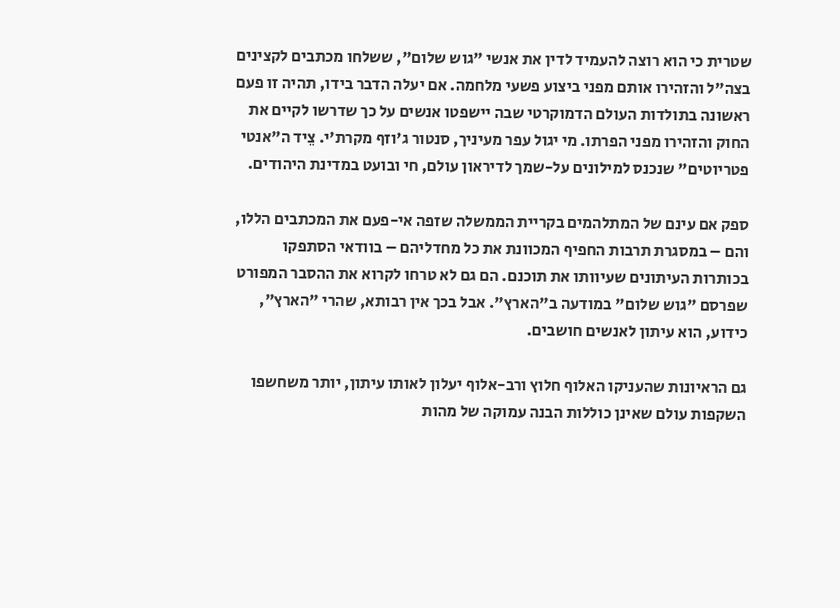שטרית כי הוא רוצה להעמיד לדין את אנשי "גוש שלום", ששלחו מכתבים לקצינים בצה"ל והזהירו אותם מפני ביצוע פשעי מלחמה. אם יעלה הדבר בידו, תהיה זו פעם ראשונה בתולדות העולם הדמוקרטי שבה יישפטו אנשים על כך שדרשו לקיים את החוק והזהירו מפני הפרתו. מי יגול עפר מעיניך, סנטור ג'וזף מקרת'י. צֵיד ה"אנטי פטריוטים" שנכנס למילונים על-שמך לדיראון עולם, חי ובועט במדינת היהודים.

ספק אם עינם של המתלהמים בקריית הממשלה שזפה אי-פעם את המכתבים הללו, והם – במסגרת תרבות החפיף המכוונת את כל מחדליהם – בוודאי הסתפקו בכותרות העיתונים שעיוותו את תוכנם. הם גם לא טרחו לקרוא את ההסבר המפורט שפרסם "גוש שלום" במודעה ב"הארץ". אבל בכך אין רבותא, שהרי "הארץ", כידוע, הוא עיתון לאנשים חושבים.

גם הראיונות שהעניקו האלוף חלוץ ורב-אלוף יעלון לאותו עיתון, יותר משחשפו השקפות עולם שאינן כוללות הבנה עמוקה של מהות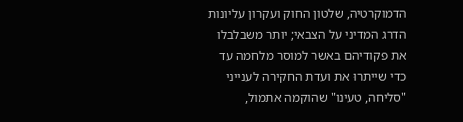הדמוקרטיה, שלטון החוק ועקרון עליונות הדרג המדיני על הצבאי; יותר משבלבלו את פקודיהם באשר למוסר מלחמה עד כדי שייתרוּ את ועדת החקירה לענייני "סליחה, טעינו" שהוקמה אתמול,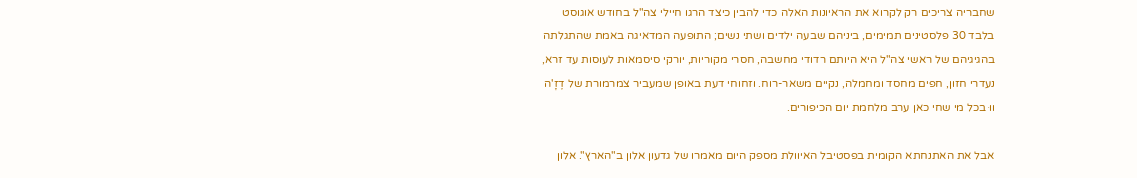שחבריה צריכים רק לקרוא את הראיונות האלה כדי להבין כיצד הרגו חיילי צה"ל בחודש אוגוסט בלבד 30 פלסטינים תמימים, ביניהם שבעה ילדים ושתי נשים; התופעה המדאיגה באמת שהתגלתה בהגיגיהם של ראשי צה"ל היא היותם רדודי מחשבה, חסרי מקוריות, יורקי סיסמאות לעוסות עד זרא, נעדרי חזון, חפים מחסד ומחמלה, נקיים משאר-רוח. וזחוחי דעת באופן שמעביר צמרמורת של דֶזָ'ה ווּ בכל מי שחי כאן ערב מלחמת יום הכיפורים.

אבל את האתנחתא הקומית בפסטיבל האיוולת מספק היום מאמרו של גדעון אלון ב"הארץ". אלון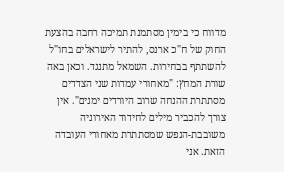מדווח כי בימין מסתמנת תמיכה רחבה בהצעת החוק של ח"כ ארנס, להתיר לישראלים בחו"ל להשתתף בבחירות. השמאל מתנגד. וכאן באה שורת המחץ: "מאחורי עמדות שני הצדדים מסתתרת ההנחה שרוב היורדים ימנים". אין צורך להכביר מילים לחידוד האירוניה משובבת-הנפש שמסתתרת מאחורי העובדה הזאת. אני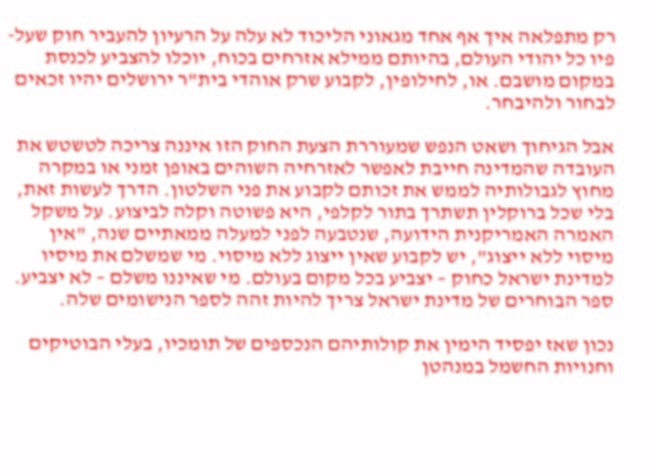רק מתפלאה איך אף אחד מגאוני הליכוד לא עלה על הרעיון להעביר חוק שעל-פיו כל יהודי העולם, בהיותם ממילא אזרחים בכוח, יוכלו להצביע לכנסת במקום מושבם. או, לחילופין, לקבוע שרק אוהדי בית"ר ירושלים יהיו זכאים לבחור ולהיבחר.

אבל הגיחוך ושאט הנפש שמעוררת הצעת החוק הזו איננה צריכה לטשטש את העובדה שהמדינה חייבת לאפשר לאזרחיה השוהים באופן זמני או במקרה מחוץ לגבולותיה לממש את זכותם לקבוע את פני השלטון. הדרך לעשות זאת, בלי שכל ברוקלין תשתרך בתור לקלפי, היא פשוטה וקלה לביצוע. על משקל האמרה האמריקנית הידועה, שנטבעה לפני למעלה ממאתיים שנה, "אין מיסוי ללא ייצוג", יש לקבוע שאין ייצוג ללא מיסוי. מי שמשלם את מיסיו למדינת ישראל כחוק – יצביע בכל מקום בעולם. מי שאיננו משלם – לא יצביע. ספר הבוחרים של מדינת ישראל צריך להיות זהה לספר הנישומים שלה.

נכון שאז יפסיד הימין את קולותיהם הנכספים של תומכיו, בעלי הבוטיקים וחנויות החשמל במנהטן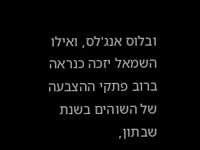ובלוס אנג'לס, ואילו השמאל יזכה כנראה ברוב פתקי ההצבעה של השוהים בשנת שבתון,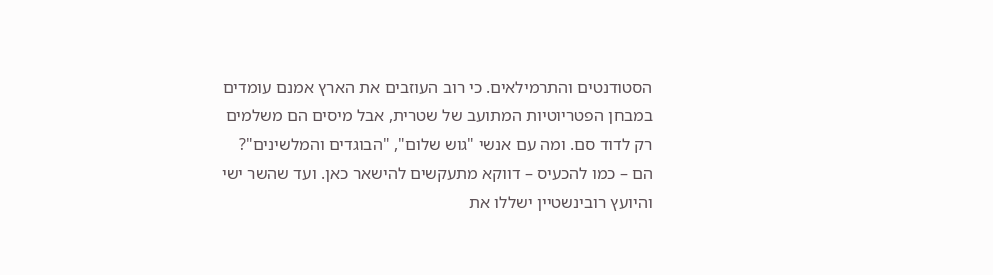הסטודנטים והתרמילאים. כי רוב העוזבים את הארץ אמנם עומדים במבחן הפטריוטיות המתועב של שטרית, אבל מיסים הם משלמים רק לדוד סם. ומה עם אנשי "גוש שלום", "הבוגדים והמלשינים"? הם – כמו להכעיס – דווקא מתעקשים להישאר כאן. ועד שהשר ישי והיועץ רובינשטיין ישללו את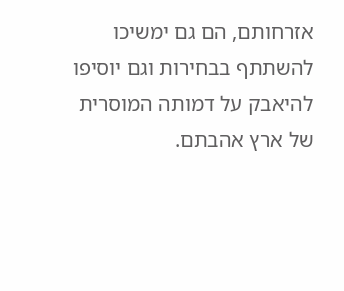אזרחותם, הם גם ימשיכו להשתתף בבחירות וגם יוסיפו להיאבק על דמותה המוסרית של ארץ אהבתם.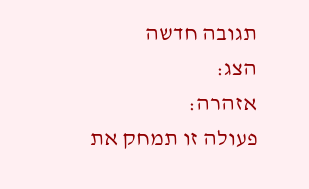תגובה חדשה
הצג:
אזהרה:
פעולה זו תמחק את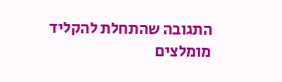התגובה שהתחלת להקליד
מומלצים